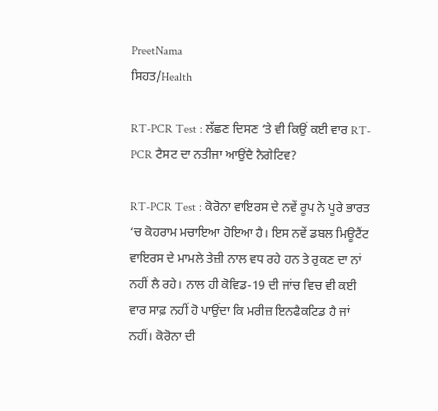PreetNama
ਸਿਹਤ/Health

RT-PCR Test : ਲੱਛਣ ਦਿਸਣ ‘ਤੇ ਵੀ ਕਿਉਂ ਕਈ ਵਾਰ RT-PCR ਟੈਸਟ ਦਾ ਨਤੀਜਾ ਆਉਂਦੈ ਨੈਗੇਟਿਵ?

RT-PCR Test : ਕੋਰੋਨਾ ਵਾਇਰਸ ਦੇ ਨਵੇਂ ਰੂਪ ਨੇ ਪੂਰੇ ਭਾਰਤ ‘ਚ ਕੋਹਰਾਮ ਮਚਾਇਆ ਹੋਇਆ ਹੈ। ਇਸ ਨਵੇਂ ਡਬਲ ਮਿਊਟੈਂਟ ਵਾਇਰਸ ਦੇ ਮਾਮਲੇ ਤੇਜ਼ੀ ਨਾਲ ਵਧ ਰਹੇ ਹਨ ਤੇ ਰੁਕਣ ਦਾ ਨਾਂ ਨਹੀਂ ਲੈ ਰਹੇ। ਨਾਲ ਹੀ ਕੋਵਿਡ-19 ਦੀ ਜਾਂਚ ਵਿਚ ਵੀ ਕਈ ਵਾਰ ਸਾਫ਼ ਨਹੀਂ ਹੋ ਪਾਉਂਦਾ ਕਿ ਮਰੀਜ਼ ਇਨਫੈਕਟਿਡ ਹੈ ਜਾਂ ਨਹੀਂ। ਕੋਰੋਨਾ ਦੀ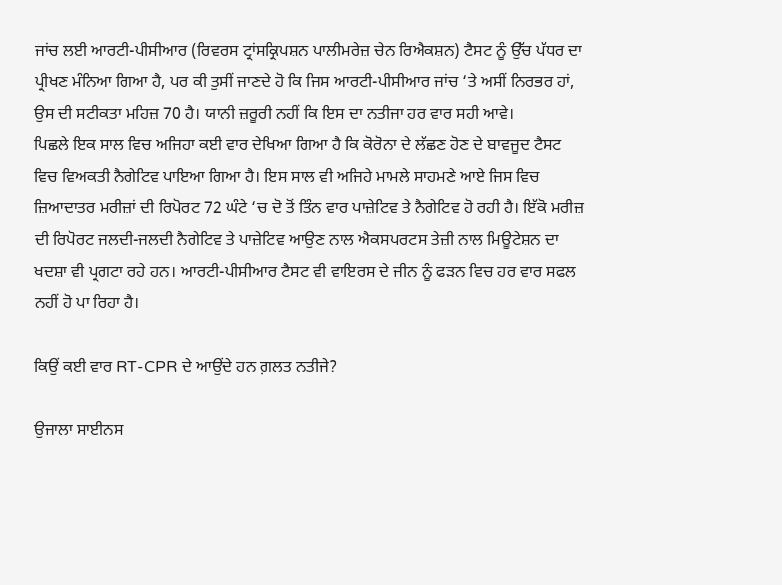ਜਾਂਚ ਲਈ ਆਰਟੀ-ਪੀਸੀਆਰ (ਰਿਵਰਸ ਟ੍ਰਾਂਸਕ੍ਰਿਪਸ਼ਨ ਪਾਲੀਮਰੇਜ਼ ਚੇਨ ਰਿਐਕਸ਼ਨ) ਟੈਸਟ ਨੂੰ ਉੱਚ ਪੱਧਰ ਦਾ ਪ੍ਰੀਖਣ ਮੰਨਿਆ ਗਿਆ ਹੈ, ਪਰ ਕੀ ਤੁਸੀਂ ਜਾਣਦੇ ਹੋ ਕਿ ਜਿਸ ਆਰਟੀ-ਪੀਸੀਆਰ ਜਾਂਚ ‘ਤੇ ਅਸੀਂ ਨਿਰਭਰ ਹਾਂ, ਉਸ ਦੀ ਸਟੀਕਤਾ ਮਹਿਜ਼ 70 ਹੈ। ਯਾਨੀ ਜ਼ਰੂਰੀ ਨਹੀਂ ਕਿ ਇਸ ਦਾ ਨਤੀਜਾ ਹਰ ਵਾਰ ਸਹੀ ਆਵੇ।
ਪਿਛਲੇ ਇਕ ਸਾਲ ਵਿਚ ਅਜਿਹਾ ਕਈ ਵਾਰ ਦੇਖਿਆ ਗਿਆ ਹੈ ਕਿ ਕੋਰੋਨਾ ਦੇ ਲੱਛਣ ਹੋਣ ਦੇ ਬਾਵਜੂਦ ਟੈਸਟ ਵਿਚ ਵਿਅਕਤੀ ਨੈਗੇਟਿਵ ਪਾਇਆ ਗਿਆ ਹੈ। ਇਸ ਸਾਲ ਵੀ ਅਜਿਹੇ ਮਾਮਲੇ ਸਾਹਮਣੇ ਆਏ ਜਿਸ ਵਿਚ ਜ਼ਿਆਦਾਤਰ ਮਰੀਜ਼ਾਂ ਦੀ ਰਿਪੋਰਟ 72 ਘੰਟੇ ‘ਚ ਦੋ ਤੋਂ ਤਿੰਨ ਵਾਰ ਪਾਜ਼ੇਟਿਵ ਤੇ ਨੈਗੇਟਿਵ ਹੋ ਰਹੀ ਹੈ। ਇੱਕੋ ਮਰੀਜ਼ ਦੀ ਰਿਪੋਰਟ ਜਲਦੀ-ਜਲਦੀ ਨੈਗੇਟਿਵ ਤੇ ਪਾਜ਼ੇਟਿਵ ਆਉਣ ਨਾਲ ਐਕਸਪਰਟਸ ਤੇਜ਼ੀ ਨਾਲ ਮਿਊਟੇਸ਼ਨ ਦਾ ਖਦਸ਼ਾ ਵੀ ਪ੍ਰਗਟਾ ਰਹੇ ਹਨ। ਆਰਟੀ-ਪੀਸੀਆਰ ਟੈਸਟ ਵੀ ਵਾਇਰਸ ਦੇ ਜੀਨ ਨੂੰ ਫੜਨ ਵਿਚ ਹਰ ਵਾਰ ਸਫਲ ਨਹੀਂ ਹੋ ਪਾ ਰਿਹਾ ਹੈ।

ਕਿਉਂ ਕਈ ਵਾਰ RT-CPR ਦੇ ਆਉਂਦੇ ਹਨ ਗ਼ਲਤ ਨਤੀਜੇ?

ਉਜਾਲਾ ਸਾਈਨਸ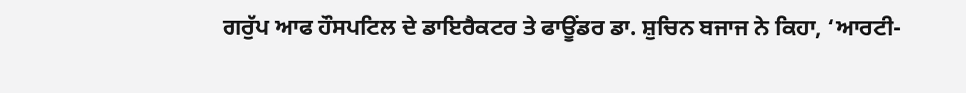ਗਰੁੱਪ ਆਫ ਹੌਸਪਟਿਲ ਦੇ ਡਾਇਰੈਕਟਰ ਤੇ ਫਾਊਂਡਰ ਡਾ. ਸ਼ੁਚਿਨ ਬਜਾਜ ਨੇ ਕਿਹਾ, ‘ਆਰਟੀ-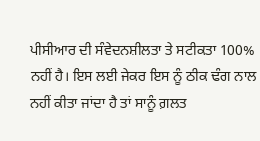ਪੀਸੀਆਰ ਦੀ ਸੰਵੇਦਨਸ਼ੀਲਤਾ ਤੇ ਸਟੀਕਤਾ 100% ਨਹੀਂ ਹੈ। ਇਸ ਲਈ ਜੇਕਰ ਇਸ ਨੂੰ ਠੀਕ ਢੰਗ ਨਾਲ ਨਹੀਂ ਕੀਤਾ ਜਾਂਦਾ ਹੈ ਤਾਂ ਸਾਨੂੰ ਗ਼ਲਤ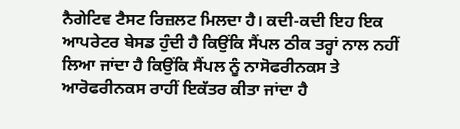ਨੈਗੇਟਿਵ ਟੈਸਟ ਰਿਜ਼ਲਟ ਮਿਲਦਾ ਹੈ। ਕਦੀ-ਕਦੀ ਇਹ ਇਕ ਆਪਰੇਟਰ ਬੇਸਡ ਹੁੰਦੀ ਹੈ ਕਿਉਂਕਿ ਸੈਂਪਲ ਠੀਕ ਤਰ੍ਹਾਂ ਨਾਲ ਨਹੀਂ ਲਿਆ ਜਾਂਦਾ ਹੈ ਕਿਉਂਕਿ ਸੈਂਪਲ ਨੂੰ ਨਾਸੋਫਰੀਨਕਸ ਤੇ ਆਰੋਫਰੀਨਕਸ ਰਾਹੀਂ ਇਕੱਤਰ ਕੀਤਾ ਜਾਂਦਾ ਹੈ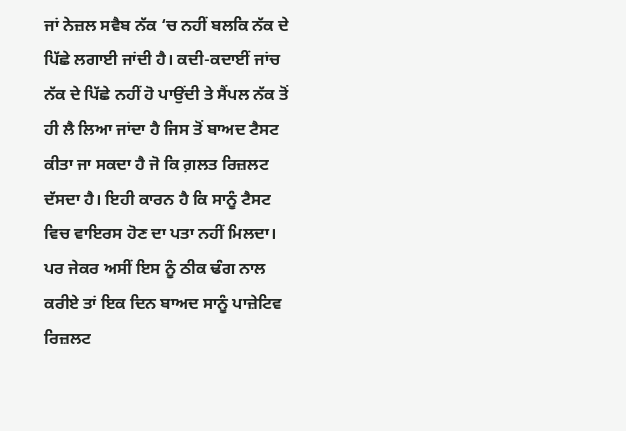ਜਾਂ ਨੇਜ਼ਲ ਸਵੈਬ ਨੱਕ ‘ਚ ਨਹੀਂ ਬਲਕਿ ਨੱਕ ਦੇ ਪਿੱਛੇ ਲਗਾਈ ਜਾਂਦੀ ਹੈ। ਕਦੀ-ਕਦਾਈਂ ਜਾਂਚ ਨੱਕ ਦੇ ਪਿੱਛੇ ਨਹੀਂ ਹੋ ਪਾਉਂਦੀ ਤੇ ਸੈਂਪਲ ਨੱਕ ਤੋਂ ਹੀ ਲੈ ਲਿਆ ਜਾਂਦਾ ਹੈ ਜਿਸ ਤੋਂ ਬਾਅਦ ਟੈਸਟ ਕੀਤਾ ਜਾ ਸਕਦਾ ਹੈ ਜੋ ਕਿ ਗ਼ਲਤ ਰਿਜ਼ਲਟ ਦੱਸਦਾ ਹੈ। ਇਹੀ ਕਾਰਨ ਹੈ ਕਿ ਸਾਨੂੰ ਟੈਸਟ ਵਿਚ ਵਾਇਰਸ ਹੋਣ ਦਾ ਪਤਾ ਨਹੀਂ ਮਿਲਦਾ। ਪਰ ਜੇਕਰ ਅਸੀਂ ਇਸ ਨੂੰ ਠੀਕ ਢੰਗ ਨਾਲ ਕਰੀਏ ਤਾਂ ਇਕ ਦਿਨ ਬਾਅਦ ਸਾਨੂੰ ਪਾਜ਼ੇਟਿਵ ਰਿਜ਼ਲਟ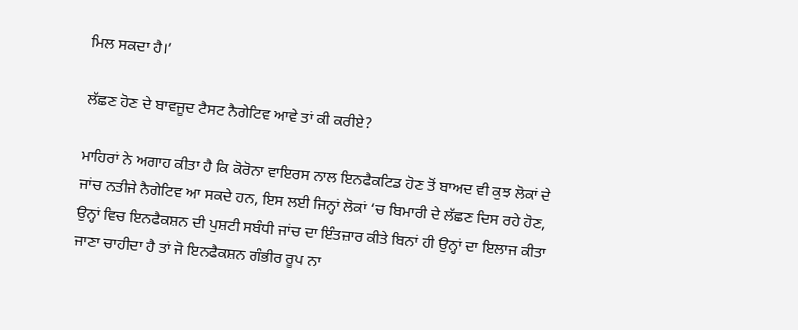ਮਿਲ ਸਕਦਾ ਹੈ।’

ਲੱਛਣ ਹੋਣ ਦੇ ਬਾਵਜੂਦ ਟੈਸਟ ਨੈਗੇਟਿਵ ਆਵੇ ਤਾਂ ਕੀ ਕਰੀਏ?

ਮਾਹਿਰਾਂ ਨੇ ਅਗਾਹ ਕੀਤਾ ਹੈ ਕਿ ਕੋਰੋਨਾ ਵਾਇਰਸ ਨਾਲ ਇਨਫੈਕਟਿਡ ਹੋਣ ਤੋਂ ਬਾਅਦ ਵੀ ਕੁਝ ਲੋਕਾਂ ਦੇ ਜਾਂਚ ਨਤੀਜੇ ਨੈਗੇਟਿਵ ਆ ਸਕਦੇ ਹਨ, ਇਸ ਲਈ ਜਿਨ੍ਹਾਂ ਲੋਕਾਂ ‘ਚ ਬਿਮਾਰੀ ਦੇ ਲੱਛਣ ਦਿਸ ਰਹੇ ਹੋਣ, ਉਨ੍ਹਾਂ ਵਿਚ ਇਨਫੈਕਸ਼ਨ ਦੀ ਪੁਸ਼ਟੀ ਸਬੰਧੀ ਜਾਂਚ ਦਾ ਇੰਤਜ਼ਾਰ ਕੀਤੇ ਬਿਨਾਂ ਹੀ ਉਨ੍ਹਾਂ ਦਾ ਇਲਾਜ ਕੀਤਾ ਜਾਣਾ ਚਾਹੀਦਾ ਹੈ ਤਾਂ ਜੋ ਇਨਫੈਕਸ਼ਨ ਗੰਭੀਰ ਰੂਪ ਨਾ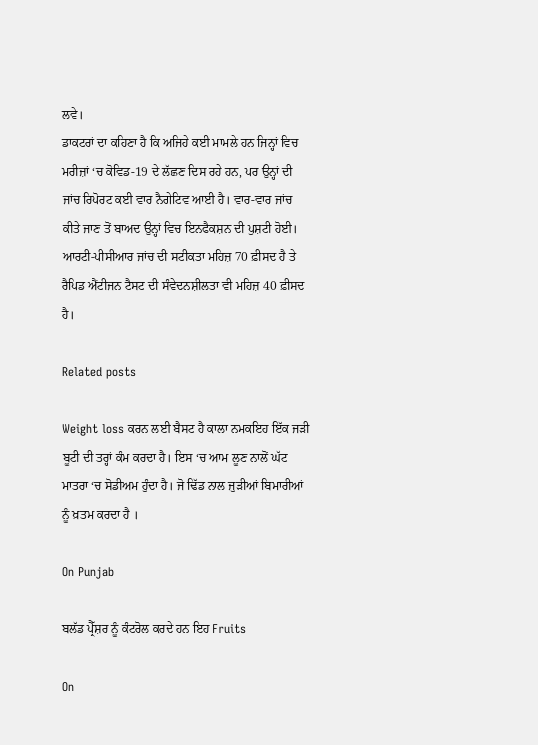ਲਵੇ।
ਡਾਕਟਰਾਂ ਦਾ ਕਹਿਣਾ ਹੈ ਕਿ ਅਜਿਹੇ ਕਈ ਮਾਮਲੇ ਹਨ ਜਿਨ੍ਹਾਂ ਵਿਚ ਮਰੀਜ਼ਾਂ ‘ਚ ਕੋਵਿਡ-19 ਦੇ ਲੱਛਣ ਦਿਸ ਰਹੇ ਹਨ, ਪਰ ਉਨ੍ਹਾਂ ਦੀ ਜਾਂਚ ਰਿਪੋਰਟ ਕਈ ਵਾਰ ਨੈਗੇਟਿਵ ਆਈ ਹੈ। ਵਾਰ-ਵਾਰ ਜਾਂਚ ਕੀਤੇ ਜਾਣ ਤੋਂ ਬਾਅਦ ਉਨ੍ਹਾਂ ਵਿਚ ਇਨਫੈਕਸ਼ਨ ਦੀ ਪੁਸ਼ਟੀ ਹੋਈ। ਆਰਟੀ-ਪੀਸੀਆਰ ਜਾਂਚ ਦੀ ਸਟੀਕਤਾ ਮਹਿਜ਼ 70 ਫ਼ੀਸਦ ਹੈ ਤੇ ਰੈਪਿਡ ਐਂਟੀਜਨ ਟੈਸਟ ਦੀ ਸੰਵੇਦਨਸ਼ੀਲਤਾ ਵੀ ਮਹਿਜ਼ 40 ਫ਼ੀਸਦ ਹੈ।

Related posts

Weight loss ਕਰਨ ਲਈ ਬੈਸਟ ਹੈ ਕਾਲਾ ਨਮਕਇਹ ਇੱਕ ਜੜੀ ਬੂਟੀ ਦੀ ਤਰ੍ਹਾਂ ਕੰਮ ਕਰਦਾ ਹੈ। ਇਸ ‘ਚ ਆਮ ਲੂਣ ਨਾਲੋਂ ਘੱਟ ਮਾਤਰਾ ‘ਚ ਸੋਡੀਅਮ ਹੁੰਦਾ ਹੈ। ਜੋ ਢਿੱਡ ਨਾਲ ਜੁੜੀਆਂ ਬਿਮਾਰੀਆਂ ਨੂੰ ਖ਼ਤਮ ਕਰਦਾ ਹੈ ।

On Punjab

ਬਲੱਡ ਪ੍ਰੈੱਸ਼ਰ ਨੂੰ ਕੰਟਰੋਲ ਕਰਦੇ ਹਨ ਇਹ Fruits

On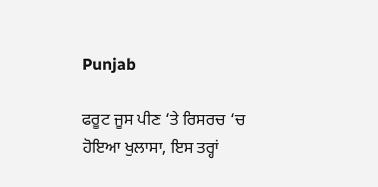Punjab

ਫਰੂਟ ਜੂਸ ਪੀਣ ‘ਤੇ ਰਿਸਰਚ ‘ਚ ਹੋਇਆ ਖੁਲਾਸਾ, ਇਸ ਤਰ੍ਹਾਂ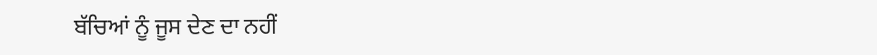ਬੱਚਿਆਂ ਨੂੰ ਜੂਸ ਦੇਣ ਦਾ ਨਹੀਂ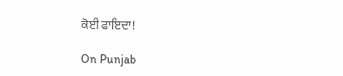ਕੋਈ ਫਾਇਦਾ!

On Punjab